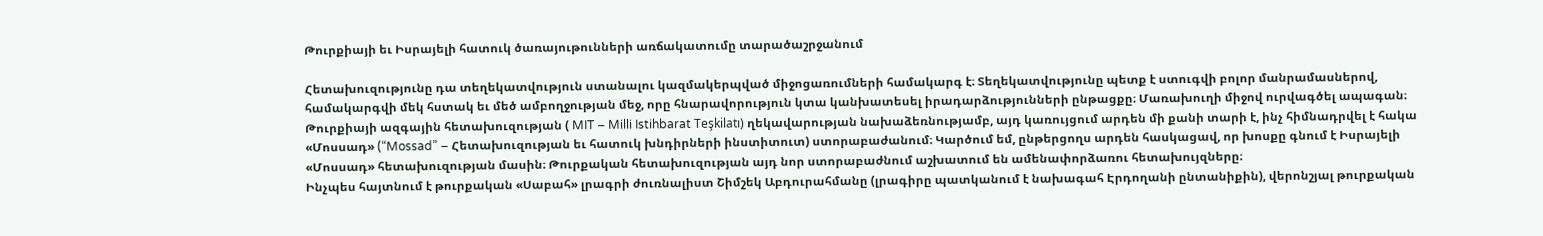Թուրքիայի եւ Իսրայելի հատուկ ծառայութունների առճակատումը տարածաշրջանում

Հետախուզությունը դա տեղեկատվություն ստանալու կազմակերպված միջոցառումների համակարգ է։ Տեղեկատվությունը պետք է ստուգվի բոլոր մանրամասներով, համակարգվի մեկ հստակ եւ մեծ ամբողջության մեջ, որը հնարավորություն կտա կանխատեսել իրադարձությունների ընթացքը։ Մառախուղի միջով ուրվագծել ապագան։
Թուրքիայի ազգային հետախուզության ( MIT – Milli Istihbarat Teşkilatı) ղեկավարության նախաձեռնությամբ, այդ կառույցում արդեն մի քանի տարի է, ինչ հիմնադրվել է հակա «Մոսսադ» (“Mossad” – Հետախուզության եւ հատուկ խնդիրների ինստիտուտ) ստորաբաժանում։ Կարծում եմ, ընթերցողս արդեն հասկացավ, որ խոսքը գնում է Իսրայելի «Մոսսադ» հետախուզության մասին։ Թուրքական հետախուզության այդ նոր ստորաբաժնում աշխատում են ամենափորձառու հետախույզները։
Ինչպես հայտնում է թուրքական «Սաբահ» լրագրի ժուռնալիստ Շիմշեկ Աբդուրահմանը (լրագիրը պատկանում է նախագահ Էրդողանի ընտանիքին), վերոնշյալ թուրքական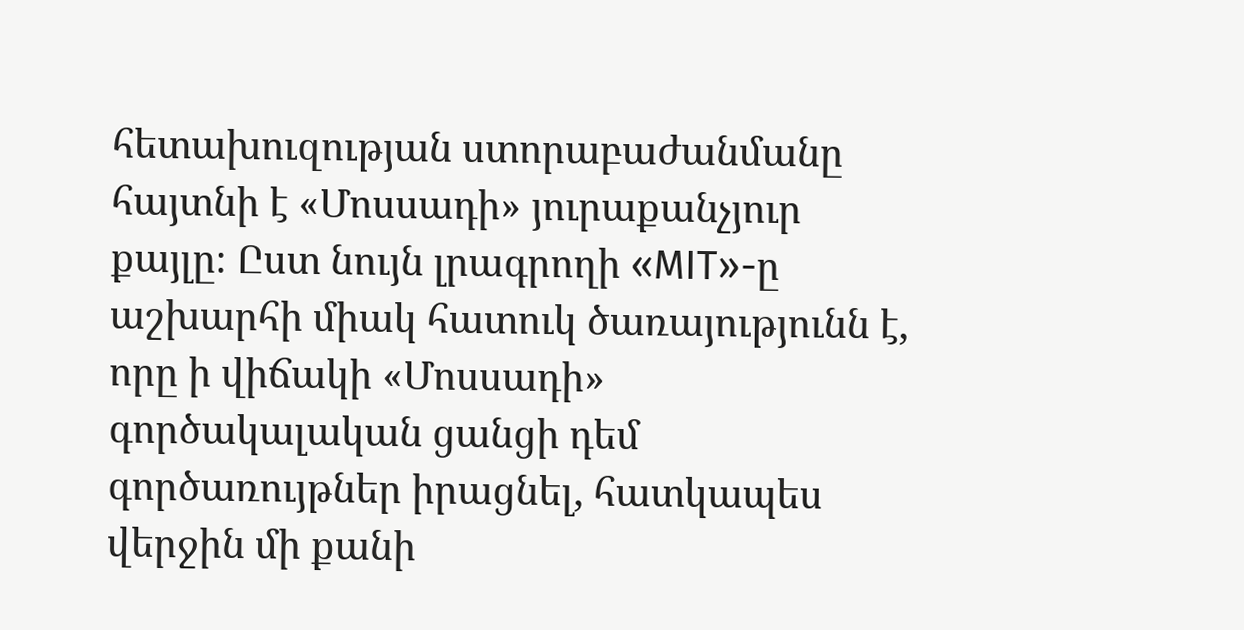հետախուզության ստորաբաժանմանը հայտնի է «Մոսսադի» յուրաքանչյուր քայլը։ Ըստ նույն լրագրողի «MIT»-ը աշխարհի միակ հատուկ ծառայությունն է, որը ի վիճակի «Մոսսադի» գործակալական ցանցի դեմ գործառույթներ իրացնել, հատկապես վերջին մի քանի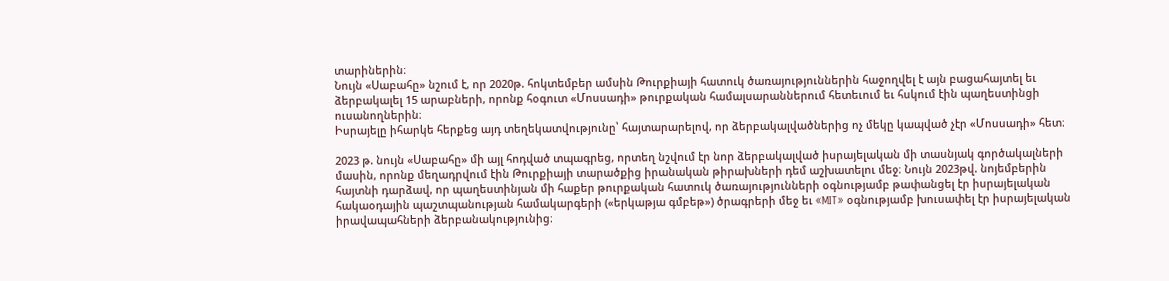տարիներին։
Նույն «Սաբահը» նշում է, որ 2020թ. հոկտեմբեր ամսին Թուրքիայի հատուկ ծառայություններին հաջողվել է այն բացահայտել եւ ձերբակալել 15 արաբների, որոնք հօգուտ «Մոսսադի» թուրքական համալսարաններում հետեւում եւ հսկում էին պաղեստինցի ուսանողներին։
Իսրայելը իհարկե հերքեց այդ տեղեկատվությունը՝ հայտարարելով, որ ձերբակալվածներից ոչ մեկը կապված չէր «Մոսսադի» հետ։

2023 թ. նույն «Սաբահը» մի այլ հոդված տպագրեց, որտեղ նշվում էր նոր ձերբակալված իսրայելական մի տասնյակ գործակալների մասին, որոնք մեղադրվում էին Թուրքիայի տարածքից իրանական թիրախների դեմ աշխատելու մեջ։ Նույն 2023թվ. նոյեմբերին հայտնի դարձավ, որ պաղեստինյան մի հաքեր թուրքական հատուկ ծառայությունների օգնությամբ թափանցել էր իսրայելական հակաօդային պաշտպանության համակարգերի («երկաթյա գմբեթ») ծրագրերի մեջ եւ «MIT» օգնությամբ խուսափել էր իսրայելական իրավապահների ձերբանակությունից։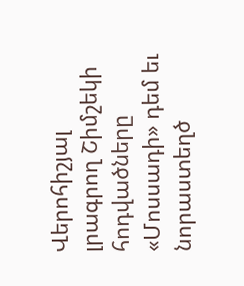Վերոհիշյալ լրագրող Շիմշեկի հոդվածները «Մոսսադի» դեմ եւ նորաստեղծ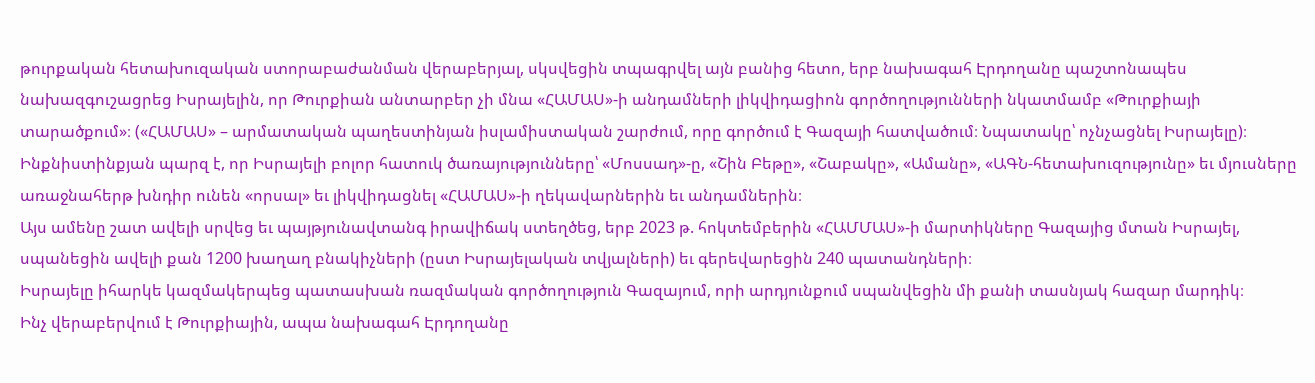թուրքական հետախուզական ստորաբաժանման վերաբերյալ, սկսվեցին տպագրվել այն բանից հետո, երբ նախագահ Էրդողանը պաշտոնապես նախազգուշացրեց Իսրայելին, որ Թուրքիան անտարբեր չի մնա «ՀԱՄԱՍ»-ի անդամների լիկվիդացիոն գործողությունների նկատմամբ «Թուրքիայի տարածքում»։ («ՀԱՄԱՍ» – արմատական պաղեստինյան իսլամիստական շարժում, որը գործում է Գազայի հատվածում։ Նպատակը՝ ոչնչացնել Իսրայելը)։ Ինքնիստինքյան պարզ է, որ Իսրայելի բոլոր հատուկ ծառայությունները՝ «Մոսսադ»-ը, «Շին Բեթը», «Շաբակը», «Ամանը», «ԱԳՆ-հետախուզությունը» եւ մյուսները առաջնահերթ խնդիր ունեն «որսալ» եւ լիկվիդացնել «ՀԱՄԱՍ»-ի ղեկավարներին եւ անդամներին։
Այս ամենը շատ ավելի սրվեց եւ պայթյունավտանգ իրավիճակ ստեղծեց, երբ 2023 թ. հոկտեմբերին «ՀԱՄՄԱՍ»-ի մարտիկները Գազայից մտան Իսրայել, սպանեցին ավելի քան 1200 խաղաղ բնակիչների (ըստ Իսրայելական տվյալների) եւ գերեվարեցին 240 պատանդների։
Իսրայելը իհարկե կազմակերպեց պատասխան ռազմական գործողություն Գազայում, որի արդյունքում սպանվեցին մի քանի տասնյակ հազար մարդիկ։
Ինչ վերաբերվում է Թուրքիային, ապա նախագահ Էրդողանը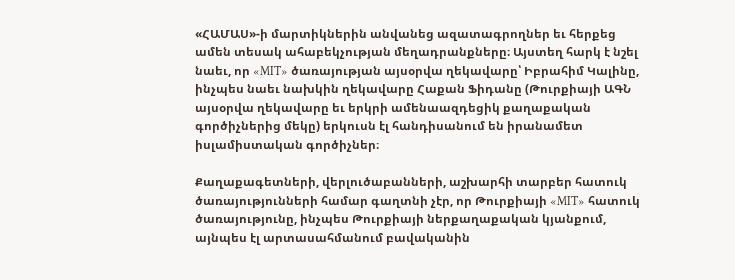«ՀԱՄԱՍ»-ի մարտիկներին անվանեց ազատագրողներ եւ հերքեց ամեն տեսակ ահաբեկչության մեղադրանքները։ Այստեղ հարկ է նշել նաեւ, որ «MIT» ծառայության այսօրվա ղեկավարը՝ Իբրահիմ Կալինը, ինչպես նաեւ նախկին ղեկավարը Հաքան Ֆիդանը (Թուրքիայի ԱԳՆ այսօրվա ղեկավարը եւ երկրի ամենաազդեցիկ քաղաքական գործիչներից մեկը) երկուսն էլ հանդիսանում են իրանամետ իսլամիստական գործիչներ։

Քաղաքագետների, վերլուծաբանների, աշխարհի տարբեր հատուկ ծառայությունների համար գաղտնի չէր, որ Թուրքիայի «MIT» հատուկ ծառայությունը, ինչպես Թուրքիայի ներքաղաքական կյանքում, այնպես էլ արտասահմանում բավականին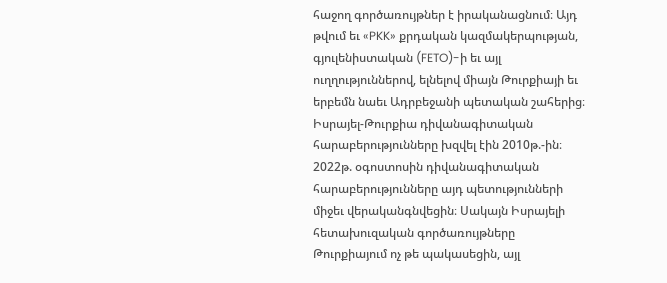հաջող գործառույթներ է իրականացնում։ Այդ թվում եւ «PKK» քրդական կազմակերպության, գյուլենիստական (FETO)-ի եւ այլ ուղղություններով, ելնելով միայն Թուրքիայի եւ երբեմն նաեւ Ադրբեջանի պետական շահերից։
Իսրայել-Թուրքիա դիվանագիտական հարաբերությունները խզվել էին 2010թ.-ին։ 2022թ. օգոստոսին դիվանագիտական հարաբերությունները այդ պետությունների միջեւ վերականգնվեցին։ Սակայն Իսրայելի հետախուզական գործառույթները Թուրքիայում ոչ թե պակասեցին, այլ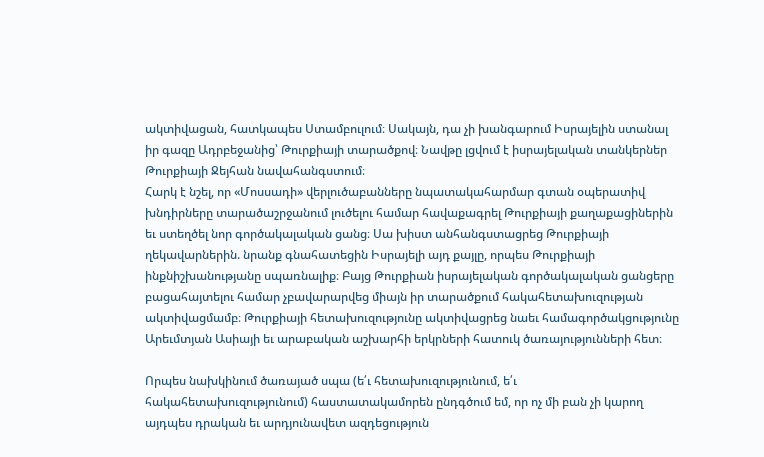ակտիվացան, հատկապես Ստամբուլում։ Սակայն, դա չի խանգարում Իսրայելին ստանալ իր գազը Ադրբեջանից՝ Թուրքիայի տարածքով։ Նավթը լցվում է իսրայելական տանկերներ Թուրքիայի Ջեյհան նավահանգստում։
Հարկ է նշել, որ «Մոսսադի» վերլուծաբանները նպատակահարմար գտան օպերատիվ խնդիրները տարածաշրջանում լուծելու համար հավաքագրել Թուրքիայի քաղաքացիներին եւ ստեղծել նոր գործակալական ցանց։ Սա խիստ անհանգստացրեց Թուրքիայի ղեկավարներին. նրանք գնահատեցին Իսրայելի այդ քայլը, որպես Թուրքիայի ինքնիշխանությանը սպառնալիք։ Բայց Թուրքիան իսրայելական գործակալական ցանցերը բացահայտելու համար չբավարարվեց միայն իր տարածքում հակահետախուզության ակտիվացմամբ։ Թուրքիայի հետախուզությունը ակտիվացրեց նաեւ համագործակցությունը Արեւմտյան Ասիայի եւ արաբական աշխարհի երկրների հատուկ ծառայությունների հետ։

Որպես նախկինում ծառայած սպա (ե՛ւ հետախուզությունում, ե՛ւ հակահետախուզությունում) հաստատակամորեն ընդգծում եմ, որ ոչ մի բան չի կարող այդպես դրական եւ արդյունավետ ազդեցություն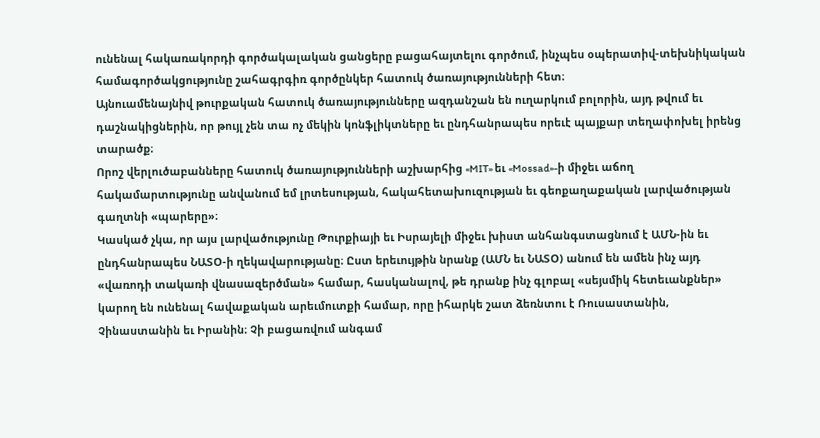ունենալ հակառակորդի գործակալական ցանցերը բացահայտելու գործում, ինչպես օպերատիվ-տեխնիկական համագործակցությունը շահագրգիռ գործընկեր հատուկ ծառայությունների հետ։
Այնուամենայնիվ թուրքական հատուկ ծառայությունները ազդանշան են ուղարկում բոլորին, այդ թվում եւ դաշնակիցներին, որ թույլ չեն տա ոչ մեկին կոնֆլիկտները եւ ընդհանրապես որեւէ պայքար տեղափոխել իրենց տարածք։
Որոշ վերլուծաբանները հատուկ ծառայությունների աշխարհից «MIT» եւ «Mossad»-ի միջեւ աճող հակամարտությունը անվանում եմ լրտեսության, հակահետախուզության եւ գեոքաղաքական լարվածության գաղտնի «պարերը»։
Կասկած չկա, որ այս լարվածությունը Թուրքիայի եւ Իսրայելի միջեւ խիստ անհանգստացնում է ԱՄՆ-ին եւ ընդհանրապես ՆԱՏՕ-ի ղեկավարությանը։ Ըստ երեւույթին նրանք (ԱՄՆ եւ ՆԱՏՕ) անում են ամեն ինչ այդ «վառոդի տակառի վնասազերծման» համար, հասկանալով, թե դրանք ինչ գլոբալ «սեյսմիկ հետեւանքներ» կարող են ունենալ հավաքական արեւմուտքի համար, որը իհարկե շատ ձեռնտու է Ռուսաստանին, Չինաստանին եւ Իրանին։ Չի բացառվում անգամ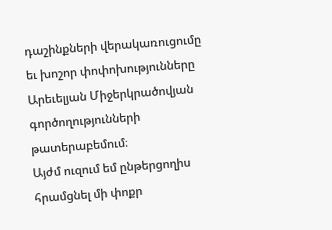դաշինքների վերակառուցումը եւ խոշոր փոփոխությունները Արեւելյան Միջերկրածովյան գործողությունների թատերաբեմում։
Այժմ ուզում եմ ընթերցողիս հրամցնել մի փոքր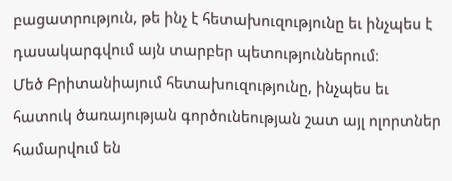բացատրություն, թե ինչ է հետախուզությունը եւ ինչպես է դասակարգվում այն տարբեր պետություններում։
Մեծ Բրիտանիայում հետախուզությունը, ինչպես եւ հատուկ ծառայության գործունեության շատ այլ ոլորտներ համարվում են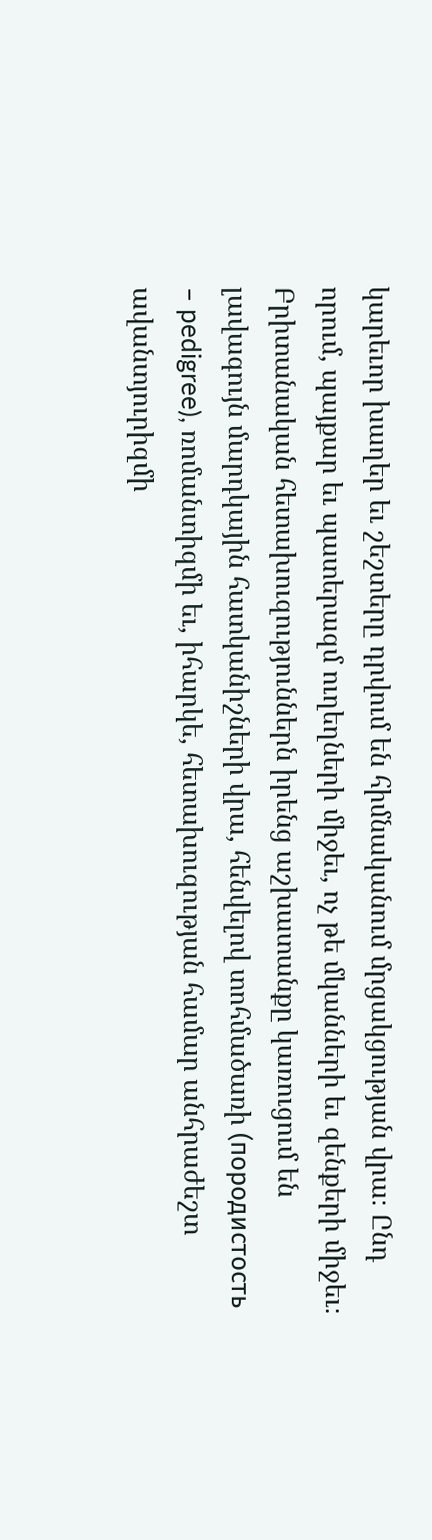կարեւոր խաղեր եւ շեշտերը դրվում են հիմնականում մրցակցության վրա։ Ընդ որում, պայքար եւ պատերազմ ուղեղների միջեւ, ոչ թե մկանների եւ զենքերի միջեւ։
Բրիտանական հետախուզություններն իրենց աշխատանքը կառուցում են լավագույն մարդկային հատկանիշների վրա, հենվելով տոհմածառի (породистость – pedigree), ռոմանտիզմի եւ, իհարկե, հետախուզության համար անհրաժեշտ ավանտյուրիզմի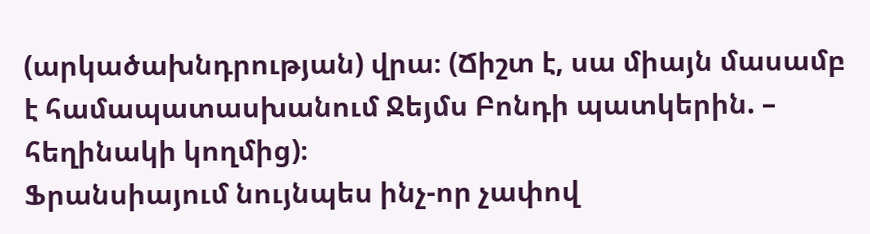(արկածախնդրության) վրա։ (Ճիշտ է, սա միայն մասամբ է համապատասխանում Ջեյմս Բոնդի պատկերին. – հեղինակի կողմից)։
Ֆրանսիայում նույնպես ինչ-որ չափով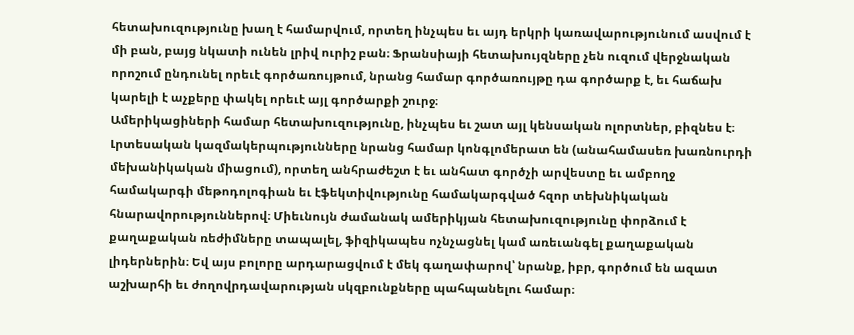հետախուզությունը խաղ է համարվում, որտեղ ինչպես եւ այդ երկրի կառավարությունում ասվում է մի բան, բայց նկատի ունեն լրիվ ուրիշ բան։ Ֆրանսիայի հետախույզները չեն ուզում վերջնական որոշում ընդունել որեւէ գործառույթում, նրանց համար գործառույթը դա գործարք է, եւ հաճախ կարելի է աչքերը փակել որեւէ այլ գործարքի շուրջ։
Ամերիկացիների համար հետախուզությունը, ինչպես եւ շատ այլ կենսական ոլորտներ, բիզնես է։ Լրտեսական կազմակերպությունները նրանց համար կոնգլոմերատ են (անահամասեռ խառնուրդի մեխանիկական միացում), որտեղ անհրաժեշտ է եւ անհատ գործչի արվեստը եւ ամբողջ համակարգի մեթոդոլոգիան եւ էֆեկտիվությունը համակարգված հզոր տեխնիկական հնարավորություններով։ Միեւնույն ժամանակ ամերիկյան հետախուզությունը փորձում է քաղաքական ռեժիմները տապալել, ֆիզիկապես ոչնչացնել կամ առեւանգել քաղաքական լիդերներին։ Եվ այս բոլորը արդարացվում է մեկ գաղափարով՝ նրանք, իբր, գործում են ազատ աշխարհի եւ ժողովրդավարության սկզբունքները պահպանելու համար։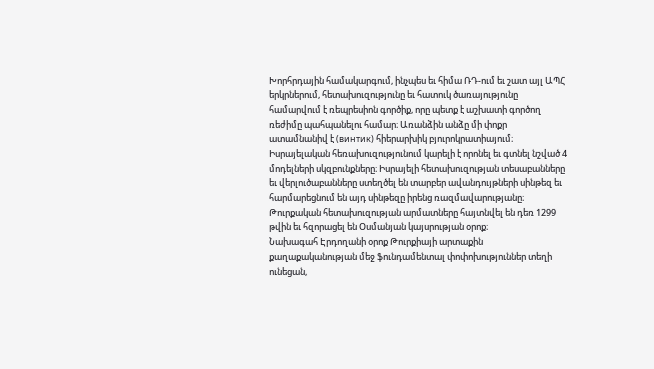Խորհրդային համակարգում, ինչպես եւ հիմա ՌԴ-ում եւ շատ այլ ԱՊՀ երկրներում, հետախուզությունը եւ հատուկ ծառայությունը համարվում է ռեպրեսիոն գործիք, որը պետք է աշխատի գործող ռեժիմը պահպանելու համար։ Առանձին անձը մի փոքր ատամնանիվ է (винтик) հիերարխիկ բյուրոկրատիայում։
Իսրայելական հեռախուզությունում կարելի է որոնել եւ գտնել նշված 4 մոդելների սկզբունքները։ Իսրայելի հետախուզության տեսաբանները եւ վերլուծաբանները ստեղծել են տարբեր ավանդույթների սինթեզ եւ հարմարեցնում են այդ սինթեզը իրենց ռազմավարությանը։
Թուրքական հետախուզության արմատները հայտնվել են դեռ 1299 թվին եւ հզորացել են Օսմանյան կայսրության օրոք։
Նախագահ Էրդողանի օրոք Թուրքիայի արտաքին քաղաքականության մեջ ֆունդամենտալ փոփոխություններ տեղի ունեցան,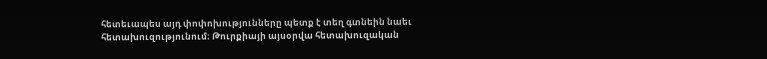հետեւապես այդ փոփոխությունները պետք է տեղ գտնեին նաեւ հետախուզությունում։ Թուրքիայի այսօրվա հետախուզական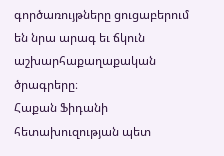գործառույթները ցուցաբերում են նրա արագ եւ ճկուն աշխարհաքաղաքական ծրագրերը։
Հաքան Ֆիդանի հետախուզության պետ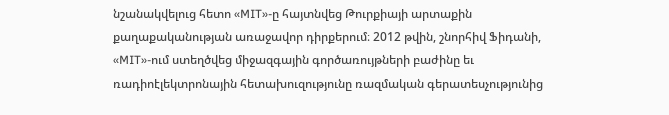նշանակվելուց հետո «MIT»-ը հայտնվեց Թուրքիայի արտաքին քաղաքականության առաջավոր դիրքերում։ 2012 թվին, շնորհիվ Ֆիդանի, «MIT»-ում ստեղծվեց միջազգային գործառույթների բաժինը եւ ռադիոէլեկտրոնային հետախուզությունը ռազմական գերատեսչությունից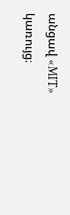անցավ «MIT» կառույց։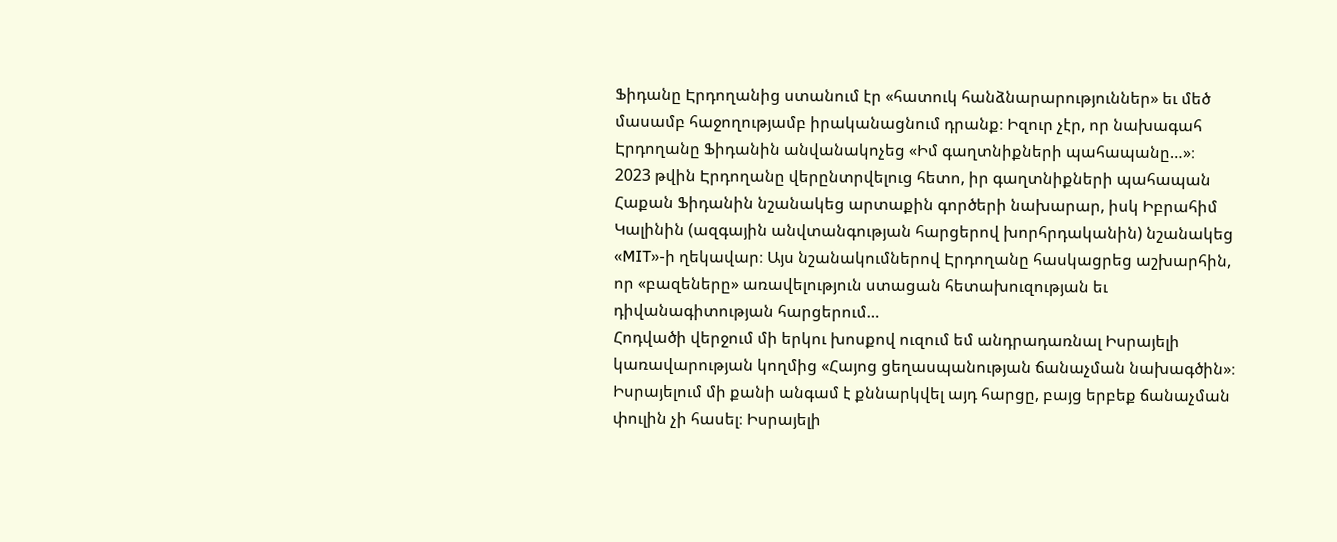Ֆիդանը Էրդողանից ստանում էր «հատուկ հանձնարարություններ» եւ մեծ մասամբ հաջողությամբ իրականացնում դրանք։ Իզուր չէր, որ նախագահ Էրդողանը Ֆիդանին անվանակոչեց «Իմ գաղտնիքների պահապանը…»։
2023 թվին Էրդողանը վերընտրվելուց հետո, իր գաղտնիքների պահապան Հաքան Ֆիդանին նշանակեց արտաքին գործերի նախարար, իսկ Իբրահիմ Կալինին (ազգային անվտանգության հարցերով խորհրդականին) նշանակեց «MIT»-ի ղեկավար։ Այս նշանակումներով Էրդողանը հասկացրեց աշխարհին, որ «բազեները» առավելություն ստացան հետախուզության եւ դիվանագիտության հարցերում…
Հոդվածի վերջում մի երկու խոսքով ուզում եմ անդրադառնալ Իսրայելի կառավարության կողմից «Հայոց ցեղասպանության ճանաչման նախագծին»։ Իսրայելում մի քանի անգամ է քննարկվել այդ հարցը, բայց երբեք ճանաչման փուլին չի հասել։ Իսրայելի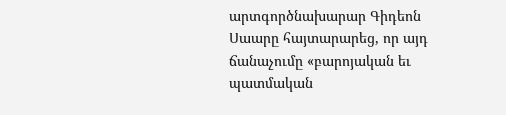արտգործնախարար Գիդեոն Սաարը հայտարարեց, որ այդ ճանաչումը «բարոյական եւ պատմական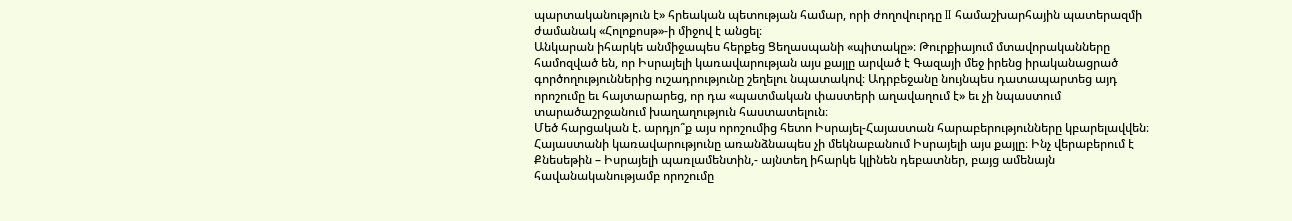պարտականություն է» հրեական պետության համար, որի ժողովուրդը II համաշխարհային պատերազմի ժամանակ «Հոլոքոսթ»-ի միջով է անցել։
Անկարան իհարկե անմիջապես հերքեց Ցեղասպանի «պիտակը»։ Թուրքիայում մտավորականները համոզված են, որ Իսրայելի կառավարության այս քայլը արված է Գազայի մեջ իրենց իրականացրած գործողություններից ուշադրությունը շեղելու նպատակով։ Ադրբեջանը նույնպես դատապարտեց այդ որոշումը եւ հայտարարեց, որ դա «պատմական փաստերի աղավաղում է» եւ չի նպաստում տարածաշրջանում խաղաղություն հաստատելուն։
Մեծ հարցական է. արդյո՞ք այս որոշումից հետո Իսրայել-Հայաստան հարաբերությունները կբարելավվեն։ Հայաստանի կառավարությունը առանձնապես չի մեկնաբանում Իսրայելի այս քայլը։ Ինչ վերաբերում է Քնեսեթին – Իսրայելի պառլամենտին,- այնտեղ իհարկե կլինեն դեբատներ, բայց ամենայն հավանականությամբ որոշումը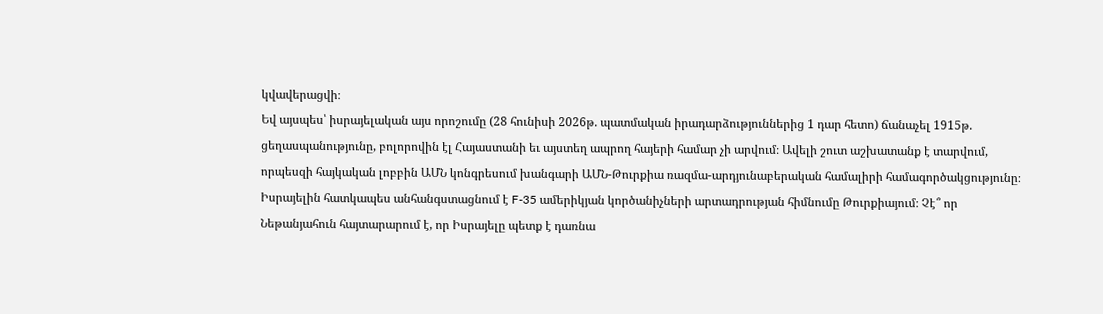կվավերացվի։
Եվ այսպես՝ իսրայելական այս որոշումը (28 հունիսի 2026թ. պատմական իրադարձություններից 1 դար հետո) ճանաչել 1915թ. ցեղասպանությունը, բոլորովին էլ Հայաստանի եւ այստեղ ապրող հայերի համար չի արվում։ Ավելի շուտ աշխատանք է տարվում, որպեսզի հայկական լոբբին ԱՄՆ կոնգրեսում խանգարի ԱՄՆ-Թուրքիա ռազմա-արդյունաբերական համալիրի համագործակցությունը։
Իսրայելին հատկապես անհանգստացնում է F-35 ամերիկյան կործանիչների արտադրության հիմնումը Թուրքիայում։ Չէ՞ որ Նեթանյահուն հայտարարում է, որ Իսրայելը պետք է դառնա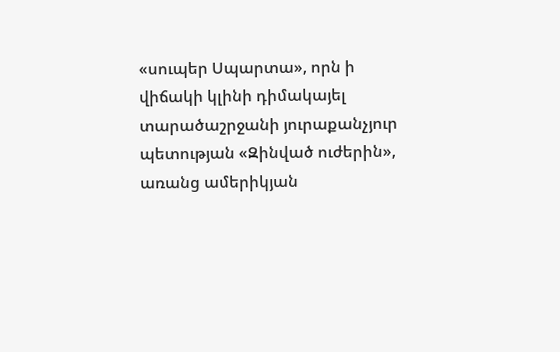«սուպեր Սպարտա», որն ի վիճակի կլինի դիմակայել տարածաշրջանի յուրաքանչյուր պետության «Զինված ուժերին», առանց ամերիկյան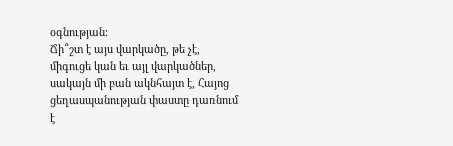օգնության։
Ճի՞շտ է այս վարկածը, թե չէ, միգուցե կան եւ այլ վարկածներ, սակայն մի բան ակնհայտ է, Հայոց ցեղասպանության փաստը դառնում է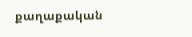քաղաքական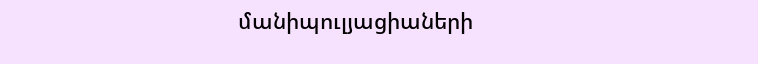մանիպուլյացիաների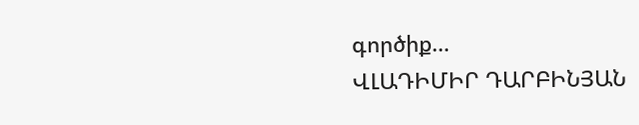գործիք…
ՎԼԱԴԻՄԻՐ ԴԱՐԲԻՆՅԱՆ